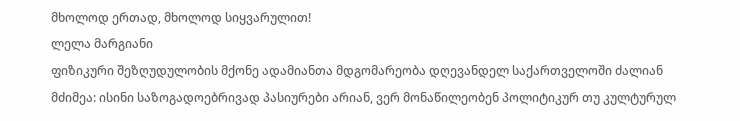მხოლოდ ერთად, მხოლოდ სიყვარულით!
ლელა მარგიანი
ფიზიკური შეზღუდულობის მქონე ადამიანთა მდგომარეობა დღევანდელ საქართველოში ძალიან მძიმეა: ისინი საზოგადოებრივად პასიურები არიან, ვერ მონაწილეობენ პოლიტიკურ თუ კულტურულ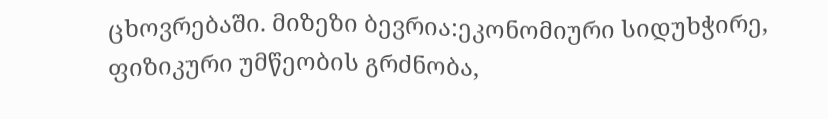ცხოვრებაში. მიზეზი ბევრია:ეკონომიური სიდუხჭირე, ფიზიკური უმწეობის გრძნობა,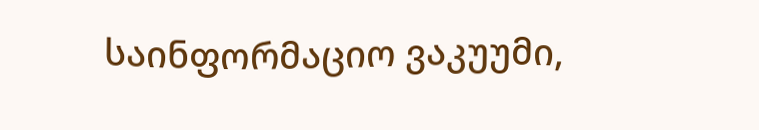საინფორმაციო ვაკუუმი,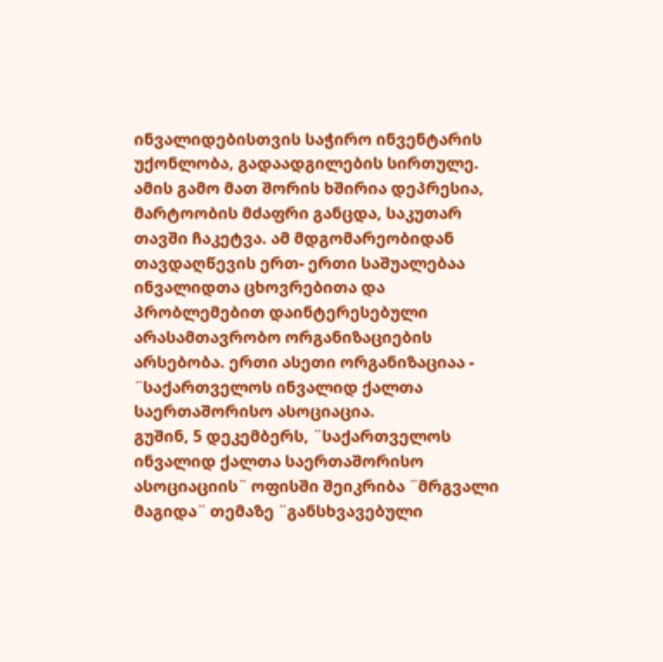ინვალიდებისთვის საჭირო ინვენტარის უქონლობა, გადაადგილების სირთულე. ამის გამო მათ შორის ხშირია დეპრესია, მარტოობის მძაფრი განცდა, საკუთარ თავში ჩაკეტვა. ამ მდგომარეობიდან თავდაღწევის ერთ- ერთი საშუალებაა ინვალიდთა ცხოვრებითა და პრობლემებით დაინტერესებული არასამთავრობო ორგანიზაციების არსებობა. ერთი ასეთი ორგანიზაციაა - ¨საქართველოს ინვალიდ ქალთა საერთაშორისო ასოციაცია.
გუშინ, 5 დეკემბერს, ¨საქართველოს ინვალიდ ქალთა საერთაშორისო ასოციაციის¨ ოფისში შეიკრიბა ¨მრგვალი მაგიდა¨ თემაზე ¨განსხვავებული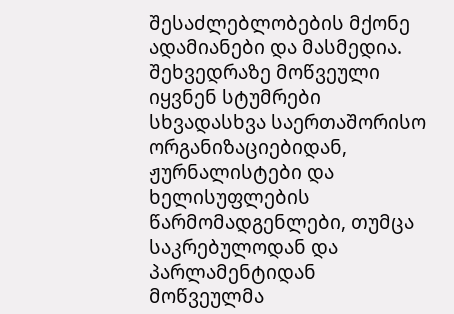შესაძლებლობების მქონე ადამიანები და მასმედია. შეხვედრაზე მოწვეული იყვნენ სტუმრები სხვადასხვა საერთაშორისო ორგანიზაციებიდან, ჟურნალისტები და ხელისუფლების წარმომადგენლები, თუმცა საკრებულოდან და პარლამენტიდან მოწვეულმა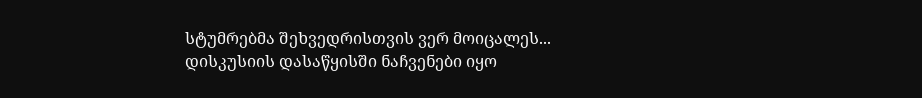სტუმრებმა შეხვედრისთვის ვერ მოიცალეს...
დისკუსიის დასაწყისში ნაჩვენები იყო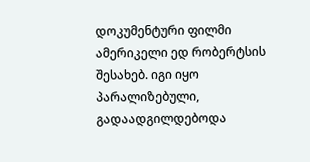დოკუმენტური ფილმი ამერიკელი ედ რობერტსის შესახებ. იგი იყო პარალიზებული, გადაადგილდებოდა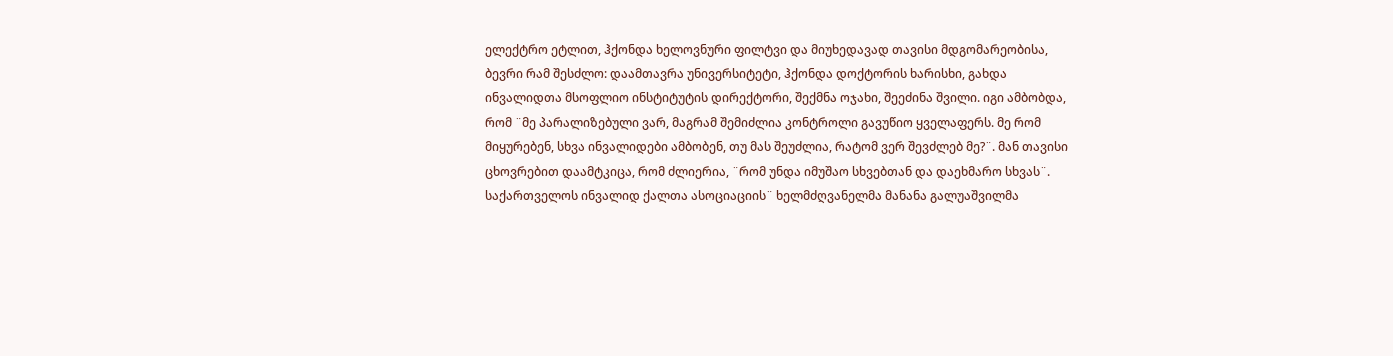ელექტრო ეტლით, ჰქონდა ხელოვნური ფილტვი და მიუხედავად თავისი მდგომარეობისა, ბევრი რამ შესძლო: დაამთავრა უნივერსიტეტი, ჰქონდა დოქტორის ხარისხი, გახდა ინვალიდთა მსოფლიო ინსტიტუტის დირექტორი, შექმნა ოჯახი, შეეძინა შვილი. იგი ამბობდა, რომ ¨მე პარალიზებული ვარ, მაგრამ შემიძლია კონტროლი გავუწიო ყველაფერს. მე რომ მიყურებენ, სხვა ინვალიდები ამბობენ, თუ მას შეუძლია, რატომ ვერ შევძლებ მე?¨. მან თავისი ცხოვრებით დაამტკიცა, რომ ძლიერია, ¨რომ უნდა იმუშაო სხვებთან და დაეხმარო სხვას¨.
საქართველოს ინვალიდ ქალთა ასოციაციის¨ ხელმძღვანელმა მანანა გალუაშვილმა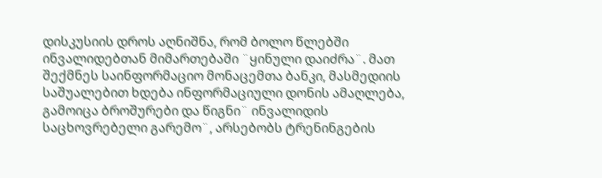დისკუსიის დროს აღნიშნა, რომ ბოლო წლებში ინვალიდებთან მიმართებაში ¨ყინული დაიძრა¨. მათ შექმნეს საინფორმაციო მონაცემთა ბანკი, მასმედიის საშუალებით ხდება ინფორმაციული დონის ამაღლება, გამოიცა ბროშურები და წიგნი¨ ინვალიდის საცხოვრებელი გარემო¨, არსებობს ტრენინგების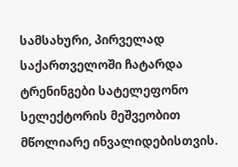სამსახური, პირველად საქართველოში ჩატარდა ტრენინგები სატელეფონო სელექტორის მეშვეობით მწოლიარე ინვალიდებისთვის.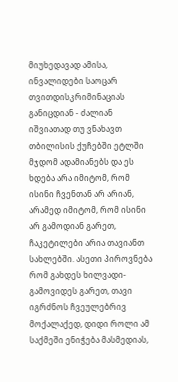მიუხედავად ამისა, ინვალიდები საოცარ თვითდისკრიმინაციას განიცდიან - ძალიან იშვიათად თუ ვნახავთ თბილისის ქუჩებში ეტლში მჯდომ ადამიანებს და ეს ხდება არა იმიტომ, რომ ისინი ჩვენთან არ არიან, არამედ იმიტომ, რომ ისინი არ გამოდიან გარეთ, ჩაკეტილები არია თავიანთ სახლებში. ასეთი პიროვნება რომ გახდეს ხილვადი- გამოვიდეს გარეთ, თავი იგრძნოს ჩვეულებრივ მოქალაქედ, დიდი როლი ამ საქმეში ენიჭება მასმედიას,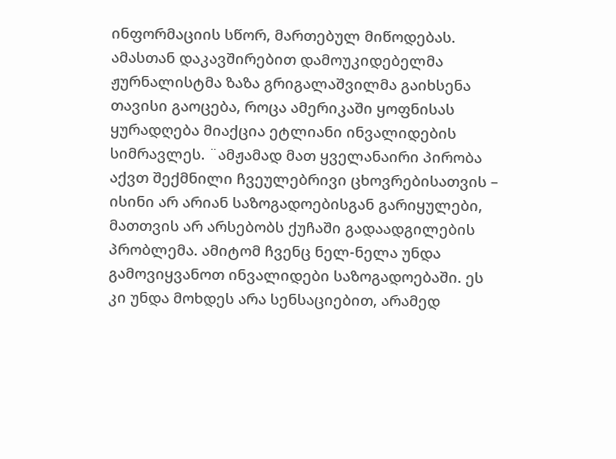ინფორმაციის სწორ, მართებულ მიწოდებას. ამასთან დაკავშირებით დამოუკიდებელმა ჟურნალისტმა ზაზა გრიგალაშვილმა გაიხსენა თავისი გაოცება, როცა ამერიკაში ყოფნისას ყურადღება მიაქცია ეტლიანი ინვალიდების სიმრავლეს. ¨ამჟამად მათ ყველანაირი პირობა აქვთ შექმნილი ჩვეულებრივი ცხოვრებისათვის – ისინი არ არიან საზოგადოებისგან გარიყულები, მათთვის არ არსებობს ქუჩაში გადაადგილების პრობლემა. ამიტომ ჩვენც ნელ-ნელა უნდა გამოვიყვანოთ ინვალიდები საზოგადოებაში. ეს კი უნდა მოხდეს არა სენსაციებით, არამედ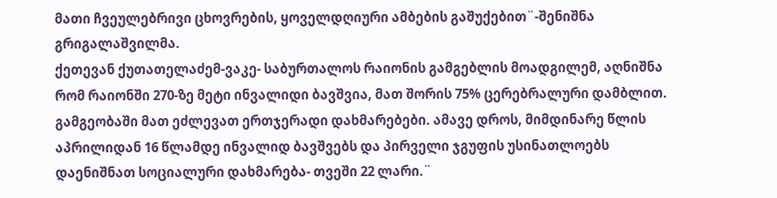მათი ჩვეულებრივი ცხოვრების, ყოველდღიური ამბების გაშუქებით¨-შენიშნა გრიგალაშვილმა.
ქეთევან ქუთათელაძემ-ვაკე- საბურთალოს რაიონის გამგებლის მოადგილემ, აღნიშნა რომ რაიონში 270-ზე მეტი ინვალიდი ბავშვია, მათ შორის 75% ცერებრალური დამბლით. გამგეობაში მათ ეძლევათ ერთჯერადი დახმარებები. ამავე დროს, მიმდინარე წლის აპრილიდან 16 წლამდე ინვალიდ ბავშვებს და პირველი ჯგუფის უსინათლოებს დაენიშნათ სოციალური დახმარება- თვეში 22 ლარი.¨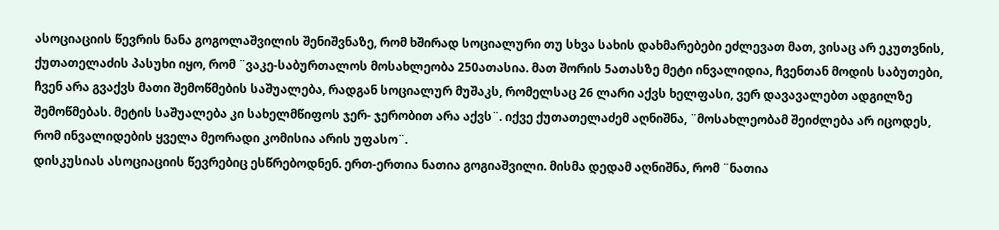ასოციაციის წევრის ნანა გოგოლაშვილის შენიშვნაზე, რომ ხშირად სოციალური თუ სხვა სახის დახმარებები ეძლევათ მათ, ვისაც არ ეკუთვნის, ქუთათელაძის პასუხი იყო, რომ ¨ვაკე-საბურთალოს მოსახლეობა 250ათასია. მათ შორის 5ათასზე მეტი ინვალიდია, ჩვენთან მოდის საბუთები, ჩვენ არა გვაქვს მათი შემოწმების საშუალება, რადგან სოციალურ მუშაკს, რომელსაც 26 ლარი აქვს ხელფასი, ვერ დავავალებთ ადგილზე შემოწმებას. მეტის საშუალება კი სახელმწიფოს ჯერ- ჯერობით არა აქვს¨. იქვე ქუთათელაძემ აღნიშნა, ¨მოსახლეობამ შეიძლება არ იცოდეს, რომ ინვალიდების ყველა მეორადი კომისია არის უფასო¨.
დისკუსიას ასოციაციის წევრებიც ესწრებოდნენ. ერთ-ერთია ნათია გოგიაშვილი. მისმა დედამ აღნიშნა, რომ ¨ნათია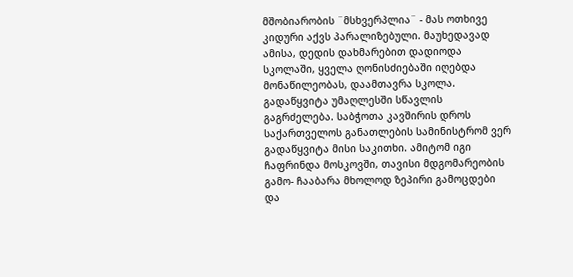მშობიარობის ¨მსხვერპლია¨ - მას ოთხივე კიდური აქვს პარალიზებული. მაუხედავად ამისა, დედის დახმარებით დადიოდა სკოლაში, ყველა ღონისძიებაში იღებდა მონაწილეობას, დაამთავრა სკოლა. გადაწყვიტა უმაღლესში სწავლის გაგრძელება. საბჭოთა კავშირის დროს საქართველოს განათლების სამინისტრომ ვერ გადაწყვიტა მისი საკითხი. ამიტომ იგი ჩაფრინდა მოსკოვში, თავისი მდგომარეობის გამო- ჩააბარა მხოლოდ ზეპირი გამოცდები და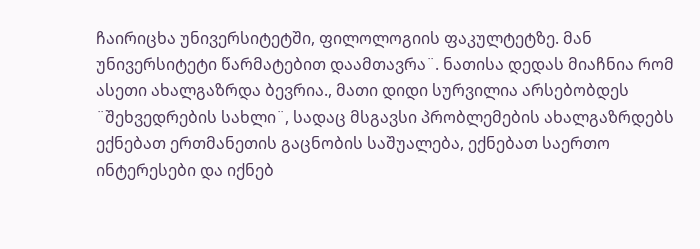ჩაირიცხა უნივერსიტეტში, ფილოლოგიის ფაკულტეტზე. მან უნივერსიტეტი წარმატებით დაამთავრა¨. ნათისა დედას მიაჩნია რომ ასეთი ახალგაზრდა ბევრია., მათი დიდი სურვილია არსებობდეს ¨შეხვედრების სახლი¨, სადაც მსგავსი პრობლემების ახალგაზრდებს ექნებათ ერთმანეთის გაცნობის საშუალება, ექნებათ საერთო ინტერესები და იქნებ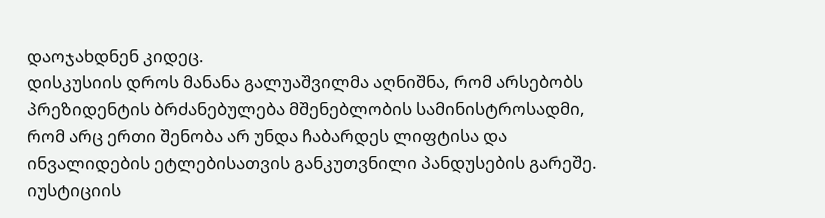დაოჯახდნენ კიდეც.
დისკუსიის დროს მანანა გალუაშვილმა აღნიშნა, რომ არსებობს პრეზიდენტის ბრძანებულება მშენებლობის სამინისტროსადმი, რომ არც ერთი შენობა არ უნდა ჩაბარდეს ლიფტისა და ინვალიდების ეტლებისათვის განკუთვნილი პანდუსების გარეშე. იუსტიციის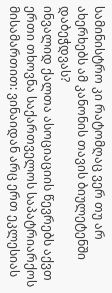სამინისტრო კი რატომღაც ვერ თუ არ ახერხებს ამ კანონის თავის ბიულეტენში დაბეჭდვას?
ინვალიდ ქალთა ასოციაციის წევრებს აქვთ ერთი თხოვნა საქართველოს საპატრიარქოს მისამართით: ვინაიდან არც ერთ ეკლესიას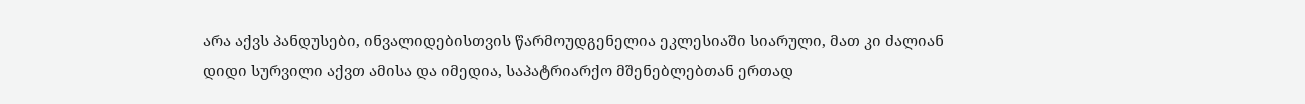არა აქვს პანდუსები, ინვალიდებისთვის წარმოუდგენელია ეკლესიაში სიარული, მათ კი ძალიან დიდი სურვილი აქვთ ამისა და იმედია, საპატრიარქო მშენებლებთან ერთად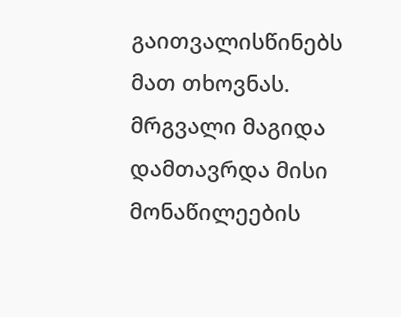გაითვალისწინებს მათ თხოვნას.
მრგვალი მაგიდა დამთავრდა მისი მონაწილეების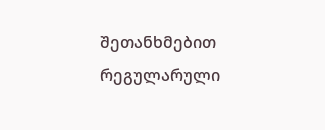შეთანხმებით რეგულარული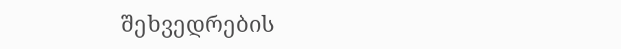შეხვედრების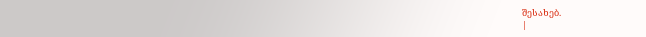შესახებ.
|